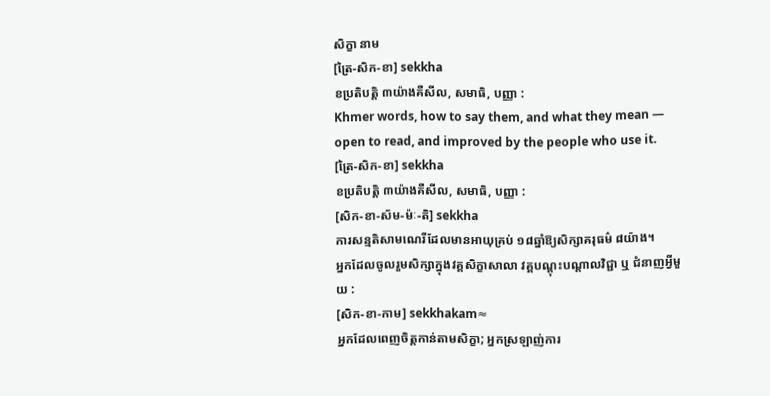សិក្ខា នាម
[ត្រៃ-សិក-ខា] sekkha
ខប្រតិបត្តិ ៣យ៉ាងគឺសីល, សមាធិ, បញ្ញា :
Khmer words, how to say them, and what they mean — open to read, and improved by the people who use it.
[ត្រៃ-សិក-ខា] sekkha
ខប្រតិបត្តិ ៣យ៉ាងគឺសីល, សមាធិ, បញ្ញា :
[សិក-ខា-ស័ម-ម៉ៈ-តិ] sekkha
ការសន្មតិសាមណេរីដែលមានអាយុគ្រប់ ១៨ឆ្នាំឱ្យសិក្សាគរុធម៌ ៨យ៉ាង។
អ្នកដែលចូលរួមសិក្សាក្នុងវគ្គសិក្ខាសាលា វគ្គបណ្ដុះបណ្ដាលវិជ្ជា ឬ ជំនាញអ្វីមួយ :
[សិក-ខា-កាម] sekkhakam≈
អ្នកដែលពេញចិត្តកាន់តាមសិក្ខា; អ្នកស្រឡាញ់ការ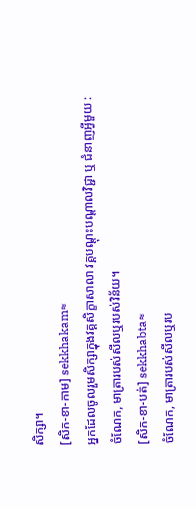សិក្សា។
[សិក-ខា-កាម] sekkhakam≈
អ្នកដែលចូលរួមសិក្សាក្នុងវគ្គសិក្ខាសាលា វគ្គបណ្ដុះបណ្ដាលវិជ្ជា ឬ ជំនាញអ្វីមួយ :
ចំណែក, មាត្រារបស់សីលឬរបស់វិន័យ។
[សិក-ខា-បត់] sekkhabta≈
ចំណែក, មាត្រារបស់សីលឬរប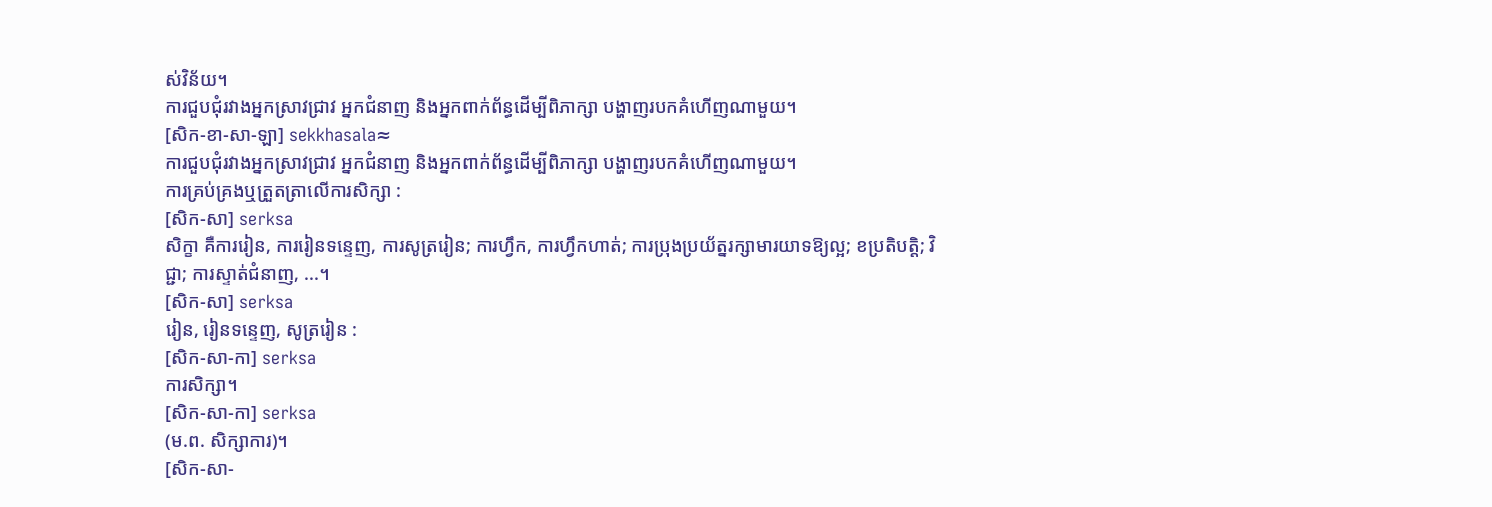ស់វិន័យ។
ការជួបជុំរវាងអ្នកស្រាវជ្រាវ អ្នកជំនាញ និងអ្នកពាក់ព័ន្ធដើម្បីពិភាក្សា បង្ហាញរបកគំហើញណាមួយ។
[សិក-ខា-សា-ឡា] sekkhasala≈
ការជួបជុំរវាងអ្នកស្រាវជ្រាវ អ្នកជំនាញ និងអ្នកពាក់ព័ន្ធដើម្បីពិភាក្សា បង្ហាញរបកគំហើញណាមួយ។
ការគ្រប់គ្រងឬត្រួតត្រាលើការសិក្សា :
[សិក-សា] serksa
សិក្ខា គឺការរៀន, ការរៀនទន្ទេញ, ការសូត្ររៀន; ការហ្វឹក, ការហ្វឹកហាត់; ការប្រុងប្រយ័ត្នរក្សាមារយាទឱ្យល្អ; ខប្រតិបត្តិ; វិជ្ជា; ការស្ទាត់ជំនាញ, ...។
[សិក-សា] serksa
រៀន, រៀនទន្ទេញ, សូត្ររៀន :
[សិក-សា-កា] serksa
ការសិក្សា។
[សិក-សា-កា] serksa
(ម.ព. សិក្សាការ)។
[សិក-សា-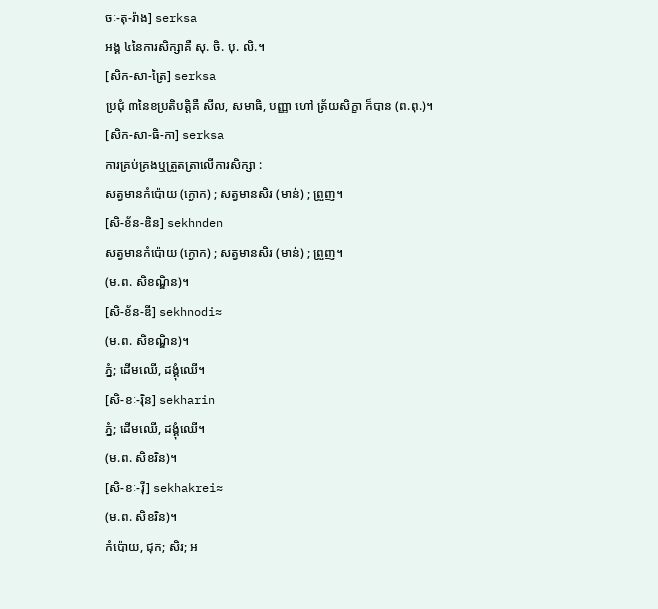ចៈ-តុ-រ៉ាង] serksa
អង្គ ៤នៃការសិក្សាគឺ សុ. ចិ. បុ. លិ.។
[សិក-សា-ត្រៃ] serksa
ប្រជុំ ៣នៃខប្រតិបត្តិគឺ សីល, សមាធិ, បញ្ញា ហៅ ត្រ័យសិក្ខា ក៏បាន (ព.ពុ.)។
[សិក-សា-ធិ-កា] serksa
ការគ្រប់គ្រងឬត្រួតត្រាលើការសិក្សា :
សត្វមានកំប៉ោយ (ក្ងោក) ; សត្វមានសិរ (មាន់) ; ព្រួញ។
[សិ-ខ័ន-ឌិន] sekhnden
សត្វមានកំប៉ោយ (ក្ងោក) ; សត្វមានសិរ (មាន់) ; ព្រួញ។
(ម.ព. សិខណ្ឌិន)។
[សិ-ខ័ន-ឌី] sekhnodi≈
(ម.ព. សិខណ្ឌិន)។
ភ្នំ; ដើមឈើ, ដង្គុំឈើ។
[សិ-ខៈ-រ៉ិន] sekharin
ភ្នំ; ដើមឈើ, ដង្គុំឈើ។
(ម.ព. សិខរិន)។
[សិ-ខៈ-រ៉ី] sekhakrei≈
(ម.ព. សិខរិន)។
កំប៉ោយ, ជុក; សិរ; អ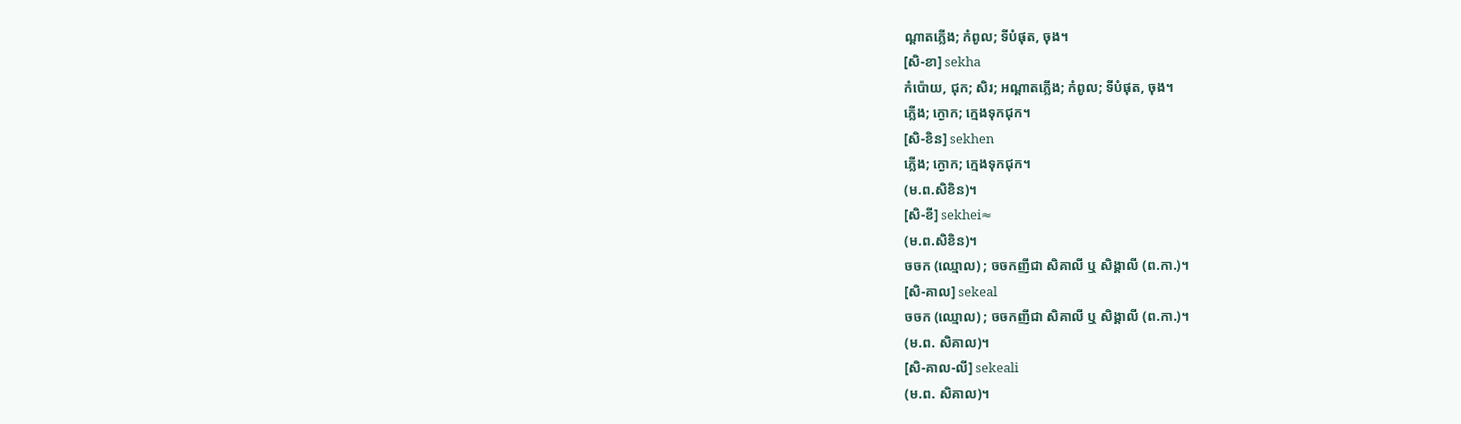ណ្ដាតភ្លើង; កំពូល; ទីបំផុត, ចុង។
[សិ-ខា] sekha
កំប៉ោយ, ជុក; សិរ; អណ្ដាតភ្លើង; កំពូល; ទីបំផុត, ចុង។
ភ្លើង; ក្ងោក; ក្មេងទុកជុក។
[សិ-ខិន] sekhen
ភ្លើង; ក្ងោក; ក្មេងទុកជុក។
(ម.ព.សិខិន)។
[សិ-ខី] sekhei≈
(ម.ព.សិខិន)។
ចចក (ឈ្មោល) ; ចចកញីជា សិគាលី ឬ សិង្គាលី (ព.កា.)។
[សិ-គាល] sekeal
ចចក (ឈ្មោល) ; ចចកញីជា សិគាលី ឬ សិង្គាលី (ព.កា.)។
(ម.ព. សិគាល)។
[សិ-គាល-លី] sekeali
(ម.ព. សិគាល)។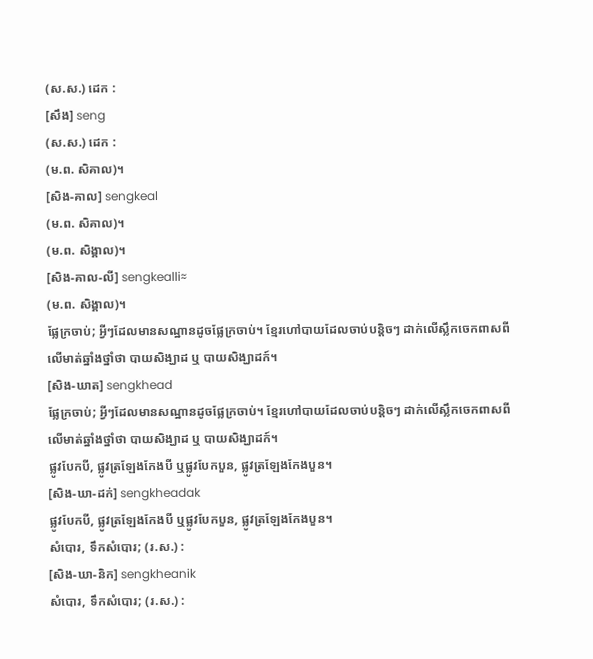(ស.ស.) ដេក :
[សឹង] seng
(ស.ស.) ដេក :
(ម.ព. សិគាល)។
[សិង-គាល] sengkeal
(ម.ព. សិគាល)។
(ម.ព. សិង្គាល)។
[សិង-គាល-លី] sengkealli≈
(ម.ព. សិង្គាល)។
ផ្លែក្រចាប់; អ្វីៗដែលមានសណ្ឋានដូចផ្លែក្រចាប់។ ខ្មែរហៅបាយដែលចាប់បន្តិចៗ ដាក់លើស្លឹកចេកពាសពីលើមាត់ឆ្នាំងថ្នាំថា បាយសិង្ឃាដ ឬ បាយសិង្ឃាដក៍។
[សិង-ឃាត] sengkhead
ផ្លែក្រចាប់; អ្វីៗដែលមានសណ្ឋានដូចផ្លែក្រចាប់។ ខ្មែរហៅបាយដែលចាប់បន្តិចៗ ដាក់លើស្លឹកចេកពាសពីលើមាត់ឆ្នាំងថ្នាំថា បាយសិង្ឃាដ ឬ បាយសិង្ឃាដក៍។
ផ្លូវបែកបី, ផ្លូវត្រឡែងកែងបី ឬផ្លូវបែកបួន, ផ្លូវត្រឡែងកែងបួន។
[សិង-ឃា-ដក់] sengkheadak
ផ្លូវបែកបី, ផ្លូវត្រឡែងកែងបី ឬផ្លូវបែកបួន, ផ្លូវត្រឡែងកែងបួន។
សំបោរ, ទឹកសំបោរ; (រ.ស.) :
[សិង-ឃា-និក] sengkheanik
សំបោរ, ទឹកសំបោរ; (រ.ស.) :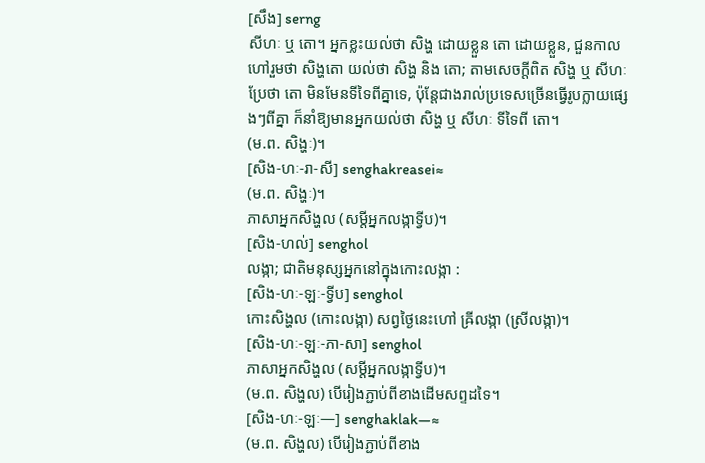[សឹង] serng
សីហៈ ឬ តោ។ អ្នកខ្លះយល់ថា សិង្ហ ដោយខ្លួន តោ ដោយខ្លួន, ជួនកាលហៅរួមថា សិង្ហតោ យល់ថា សិង្ហ និង តោ; តាមសេចក្ដីពិត សិង្ហ ឬ សីហៈ ប្រែថា តោ មិនមែនទីទៃពីគ្នាទេ, ប៉ុន្តែជាងរាល់ប្រទេសច្រើនធ្វើរូបក្លាយផ្សេងៗពីគ្នា ក៏នាំឱ្យមានអ្នកយល់ថា សិង្ហ ឬ សីហៈ ទីទៃពី តោ។
(ម.ព. សិង្ហៈ)។
[សិង-ហៈ-រា-សី] senghakreasei≈
(ម.ព. សិង្ហៈ)។
ភាសាអ្នកសិង្ហល (សម្ដីអ្នកលង្កាទ្វីប)។
[សិង-ហល់] senghol
លង្កា; ជាតិមនុស្សអ្នកនៅក្នុងកោះលង្កា :
[សិង-ហៈ-ឡៈ-ទ្វីប] senghol
កោះសិង្ហល (កោះលង្កា) សព្វថ្ងៃនេះហៅ ឝ្រីលង្កា (ស្រីលង្កា)។
[សិង-ហៈ-ឡៈ-ភា-សា] senghol
ភាសាអ្នកសិង្ហល (សម្ដីអ្នកលង្កាទ្វីប)។
(ម.ព. សិង្ហល) បើរៀងភ្ជាប់ពីខាងដើមសព្ទដទៃ។
[សិង-ហៈ-ឡៈ—] senghaklak—≈
(ម.ព. សិង្ហល) បើរៀងភ្ជាប់ពីខាង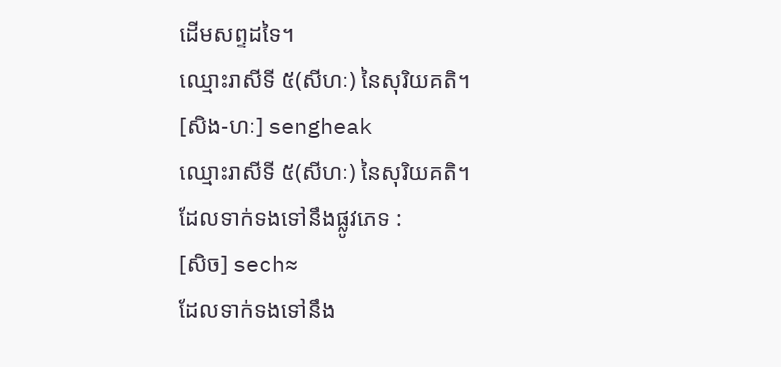ដើមសព្ទដទៃ។
ឈ្មោះរាសីទី ៥(សីហៈ) នៃសុរិយគតិ។
[សិង-ហៈ] sengheak
ឈ្មោះរាសីទី ៥(សីហៈ) នៃសុរិយគតិ។
ដែលទាក់ទងទៅនឹងផ្លូវភេទ :
[សិច] sech≈
ដែលទាក់ទងទៅនឹង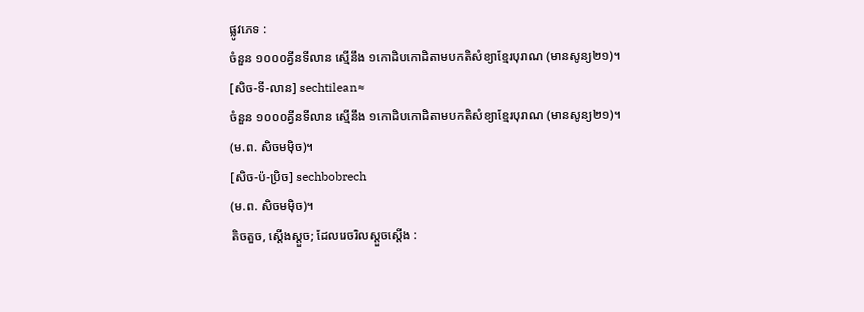ផ្លូវភេទ :
ចំនួន ១០០០គ្វីនទីលាន ស្មើនឹង ១កោដិបកោដិតាមបកតិសំខ្យាខ្មែរបុរាណ (មានសូន្យ២១)។
[សិច-ទី-លាន] sechtilean≈
ចំនួន ១០០០គ្វីនទីលាន ស្មើនឹង ១កោដិបកោដិតាមបកតិសំខ្យាខ្មែរបុរាណ (មានសូន្យ២១)។
(ម.ព. សិចមម៉ិច)។
[សិច-ប៉-ប្រិច] sechbobrech
(ម.ព. សិចមម៉ិច)។
តិចតួច, ស្ដើងស្ដួច; ដែលរេចរិលស្ដួចស្ដើង :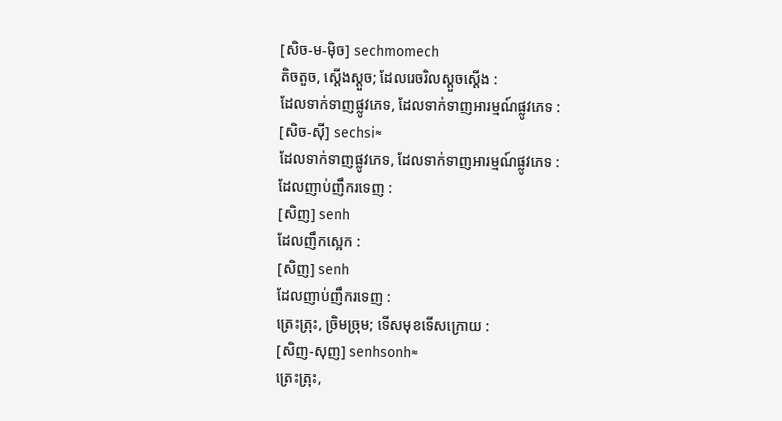[សិច-ម-ម៉ិច] sechmomech
តិចតួច, ស្ដើងស្ដួច; ដែលរេចរិលស្ដួចស្ដើង :
ដែលទាក់ទាញផ្លូវភេទ, ដែលទាក់ទាញអារម្មណ៍ផ្លូវភេទ :
[សិច-ស៊ី] sechsi≈
ដែលទាក់ទាញផ្លូវភេទ, ដែលទាក់ទាញអារម្មណ៍ផ្លូវភេទ :
ដែលញាប់ញឹករទេញ :
[សិញ] senh
ដែលញឹកស្អេក :
[សិញ] senh
ដែលញាប់ញឹករទេញ :
ត្រេះត្រុះ, ច្រិមច្រុម; ទើសមុខទើសក្រោយ :
[សិញ-សុញ] senhsonh≈
ត្រេះត្រុះ,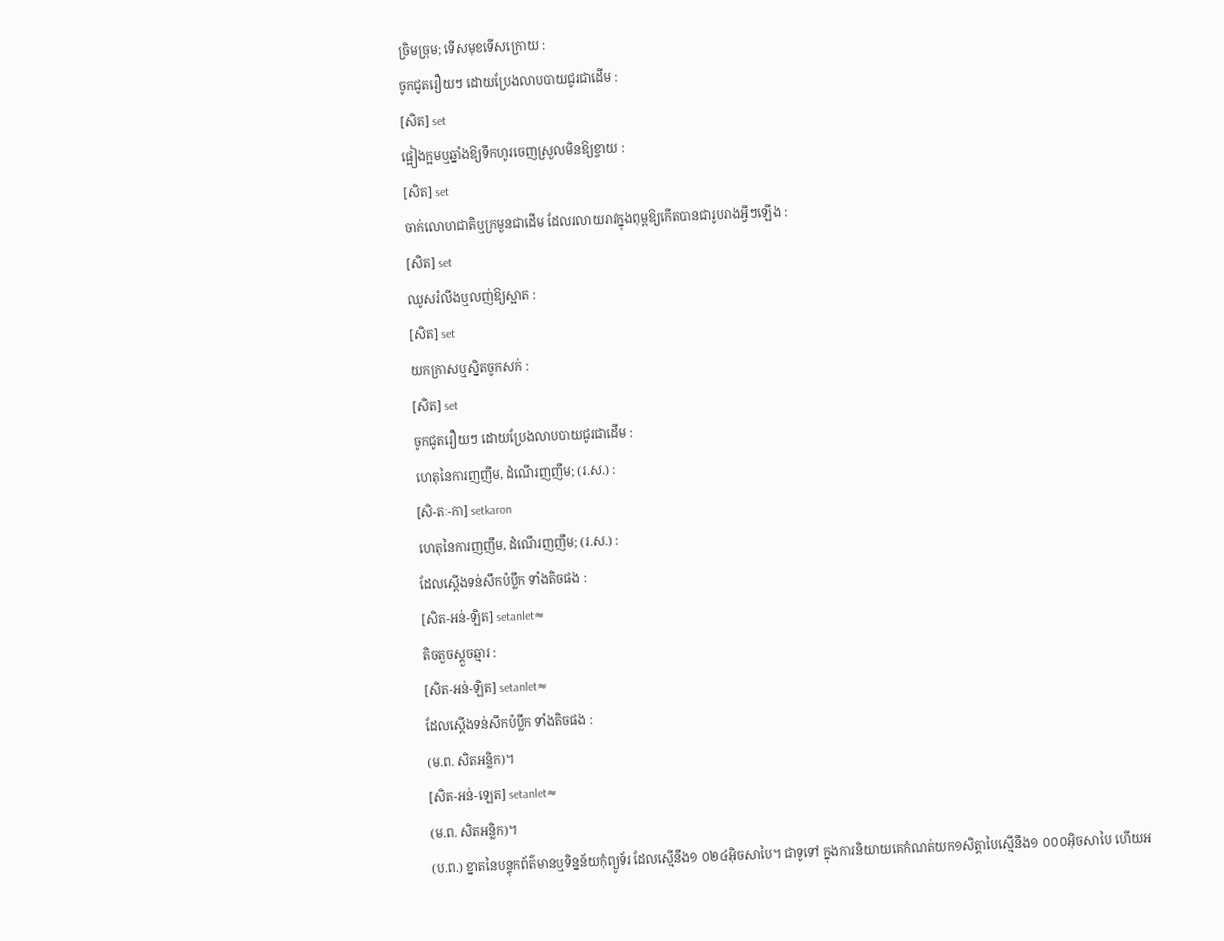ច្រិមច្រុម; ទើសមុខទើសក្រោយ :
ចូកជូតរឿយៗ ដោយប្រែងលាបបាយជូរជាដើម :
[សិត] set
ផ្អៀងក្អមឬឆ្នាំងឱ្យទឹកហូរចេញស្រួលមិនឱ្យខ្ចាយ :
[សិត] set
ចាក់លោហជាតិឬក្រមួនជាដើម ដែលរលាយរាវក្នុងពុម្ពឱ្យកើតបានជារូបរាងអ្វីៗឡើង :
[សិត] set
ឈូសរំលីងឬលញ់ឱ្យស្អាត :
[សិត] set
យកក្រាសឬស្និតចូកសក់ :
[សិត] set
ចូកជូតរឿយៗ ដោយប្រែងលាបបាយជូរជាដើម :
ហេតុនៃការញញឹម, ដំណើរញញឹម; (រ.ស.) :
[សិ-តៈ-កា] setkaron
ហេតុនៃការញញឹម, ដំណើរញញឹម; (រ.ស.) :
ដែលស្ដើងទន់សឹកប៉ប្លឹក ទាំងតិចផង :
[សិត-អន់-ឡិត] setanlet≈
តិចតួចស្ដួចឆ្មារ :
[សិត-អន់-ឡិត] setanlet≈
ដែលស្ដើងទន់សឹកប៉ប្លឹក ទាំងតិចផង :
(ម.ព. សិតអន្លិក)។
[សិត-អន់-ឡេត] setanlet≈
(ម.ព. សិតអន្លិក)។
(ប.ព.) ខ្នាតនៃបន្ទុកព័ត៌មានឬទិន្នន័យកុំព្យូទ័រ ដែលស្មើនឹង១ ០២៤អ៊ិចសាបៃ។ ជាទូទៅ ក្នុងការនិយាយគេកំណត់យក១សិត្តាបៃស្មើនឹង១ ០០០អ៊ិចសាបៃ ហើយអ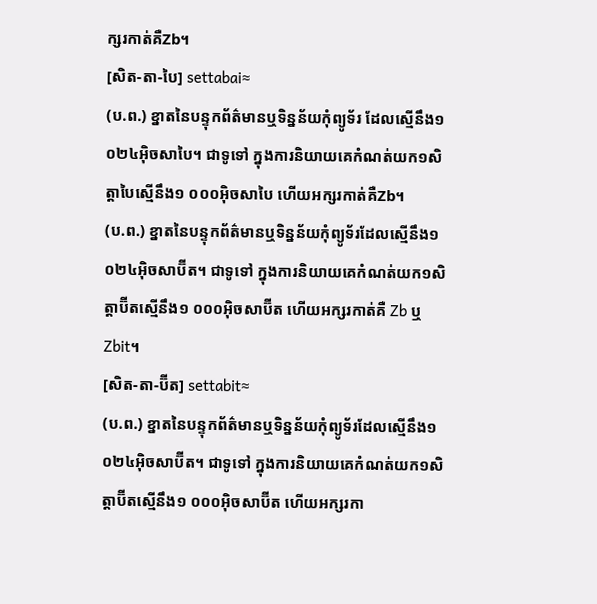ក្សរកាត់គឺZb។
[សិត-តា-បៃ] settabai≈
(ប.ព.) ខ្នាតនៃបន្ទុកព័ត៌មានឬទិន្នន័យកុំព្យូទ័រ ដែលស្មើនឹង១ ០២៤អ៊ិចសាបៃ។ ជាទូទៅ ក្នុងការនិយាយគេកំណត់យក១សិត្តាបៃស្មើនឹង១ ០០០អ៊ិចសាបៃ ហើយអក្សរកាត់គឺZb។
(ប.ព.) ខ្នាតនៃបន្ទុកព័ត៌មានឬទិន្នន័យកុំព្យូទ័រដែលស្មើនឹង១ ០២៤អ៊ិចសាប៊ីត។ ជាទូទៅ ក្នុងការនិយាយគេកំណត់យក១សិត្តាប៊ីតស្មើនឹង១ ០០០អ៊ិចសាប៊ីត ហើយអក្សរកាត់គឺ Zb ឬ Zbit។
[សិត-តា-ប៊ីត] settabit≈
(ប.ព.) ខ្នាតនៃបន្ទុកព័ត៌មានឬទិន្នន័យកុំព្យូទ័រដែលស្មើនឹង១ ០២៤អ៊ិចសាប៊ីត។ ជាទូទៅ ក្នុងការនិយាយគេកំណត់យក១សិត្តាប៊ីតស្មើនឹង១ ០០០អ៊ិចសាប៊ីត ហើយអក្សរកា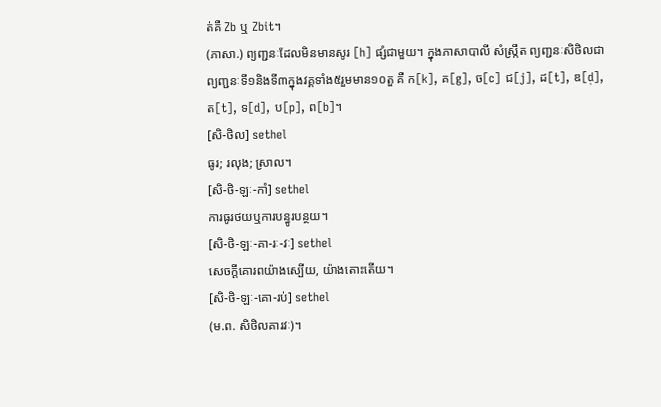ត់គឺ Zb ឬ Zbit។
(ភាសា.) ព្យញ្ជនៈដែលមិនមានសូរ [h] ផ្សំជាមួយ។ ក្នុងភាសាបាលី សំស្ក្រឹត ព្យញ្ជនៈសិថិលជាព្យញ្ជនៈទី១និងទី៣ក្នុងវគ្គទាំង៥រួមមាន១០តួ គឺ ក[k], គ[g], ច[c] ជ[j], ដ[t], ឌ[d̩], ត[t], ទ[d], ប[p], ព[b]។
[សិ-ថិល] sethel
ធូរ; រលុង; ស្រាល។
[សិ-ថិ-ឡៈ-កាំ] sethel
ការធូរថយឬការបន្ធូរបន្ថយ។
[សិ-ថិ-ឡៈ-គា-រៈ-វៈ] sethel
សេចក្ដីគោរពយ៉ាងស្បើយ, យ៉ាងតោះតើយ។
[សិ-ថិ-ឡៈ-គោ-រប់] sethel
(ម.ព. សិថិលគារវៈ)។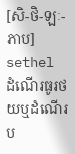[សិ-ថិ-ឡៈ-ភាប] sethel
ដំណើរធូរថយឬដំណើរប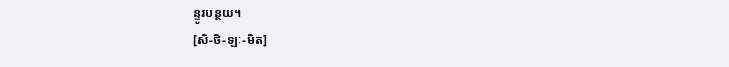ន្ទូរបន្ថយ។
[សិ-ថិ-ឡៈ-មិត]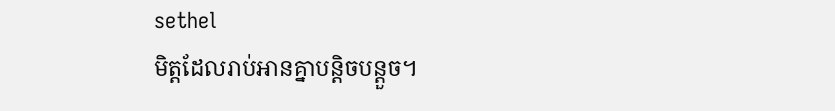sethel
មិត្តដែលរាប់អានគ្នាបន្តិចបន្តួច។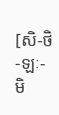[សិ-ថិ-ឡៈ-មិ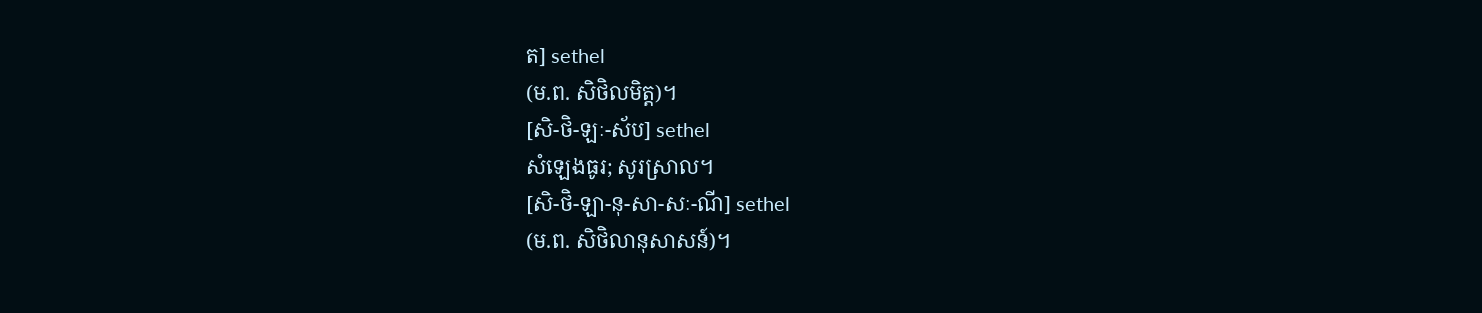ត] sethel
(ម.ព. សិថិលមិត្ត)។
[សិ-ថិ-ឡៈ-ស័ប] sethel
សំឡេងធូរ; សូរស្រាល។
[សិ-ថិ-ឡា-នុ-សា-សៈ-ណី] sethel
(ម.ព. សិថិលានុសាសន៍)។